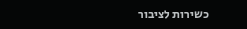כשירות לציבור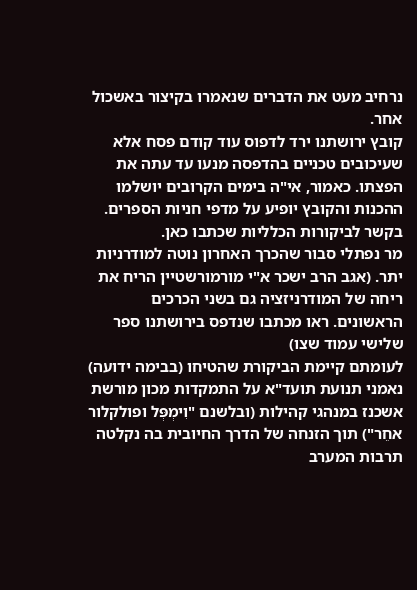נרחיב מעט את הדברים שנאמרו בקיצור באשכול אחר.
קובץ ירושתנו ירד לדפוס עוד קודם פסח אלא שעיכובים טכניים בהדפסה מנעו עד עתה את הפצתו. כאמור, אי"ה בימים הקרובים יושלמו ההכנות והקובץ יופיע על מדפי חניות הספרים.
בקשר לביקורות הכלליות שכתבו כאן.
מר נפתלי סבור שהכרך האחרון נוטה למודרניות יתר. (אגב הרב ישכר א"י מורמורשטיין הריח את ריחה של המודרניזציה גם בשני הכרכים הראשונים. ראו מכתבו שנדפס בירושתנו ספר שלישי עמוד שצו)
לעומתם קיימת הביקורת שהטיחו (בבימה ידועה) נאמני תנועת תועד"א על התמקדות מכון מורשת אשכנז במנהגי קהילות (ובלשנם "וִימְפְּל ופולקלור אחֵר") תוך הזנחה של הדרך החיובית בה נקלטה תרבות המערב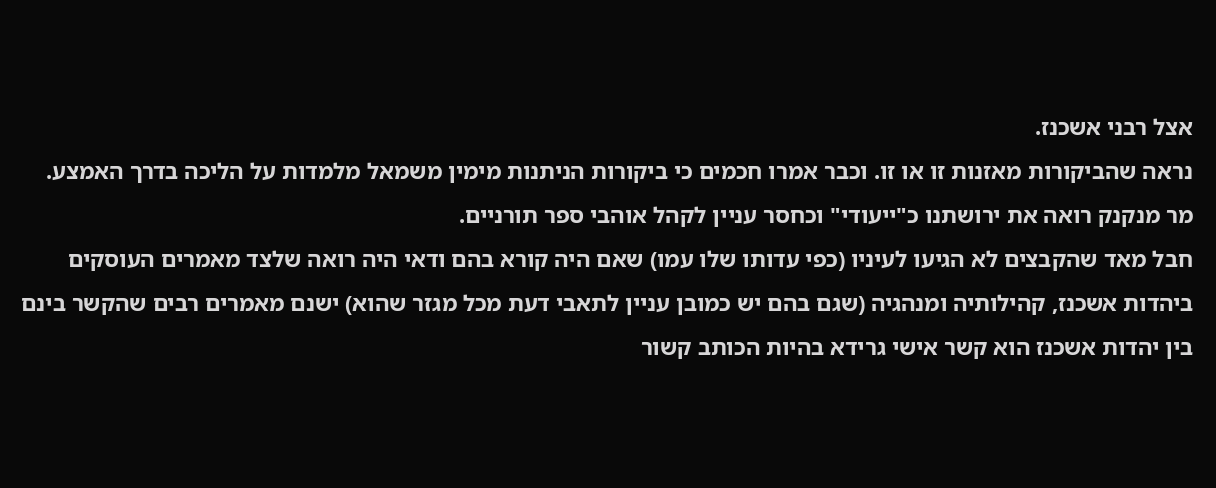אצל רבני אשכנז.
נראה שהביקורות מאזנות זו או זו. וכבר אמרו חכמים כי ביקורות הניתנות מימין משמאל מלמדות על הליכה בדרך האמצע.
מר מנקנק רואה את ירושתנו כ"ייעודי" וכחסר עניין לקהל אוהבי ספר תורניים.
חבל מאד שהקבצים לא הגיעו לעיניו (כפי עדותו שלו עמו) שאם היה קורא בהם ודאי היה רואה שלצד מאמרים העוסקים ביהדות אשכנז, קהילותיה ומנהגיה (שגם בהם יש כמובן עניין לתאבי דעת מכל מגזר שהוא) ישנם מאמרים רבים שהקשר בינם בין יהדות אשכנז הוא קשר אישי גרידא בהיות הכותב קשור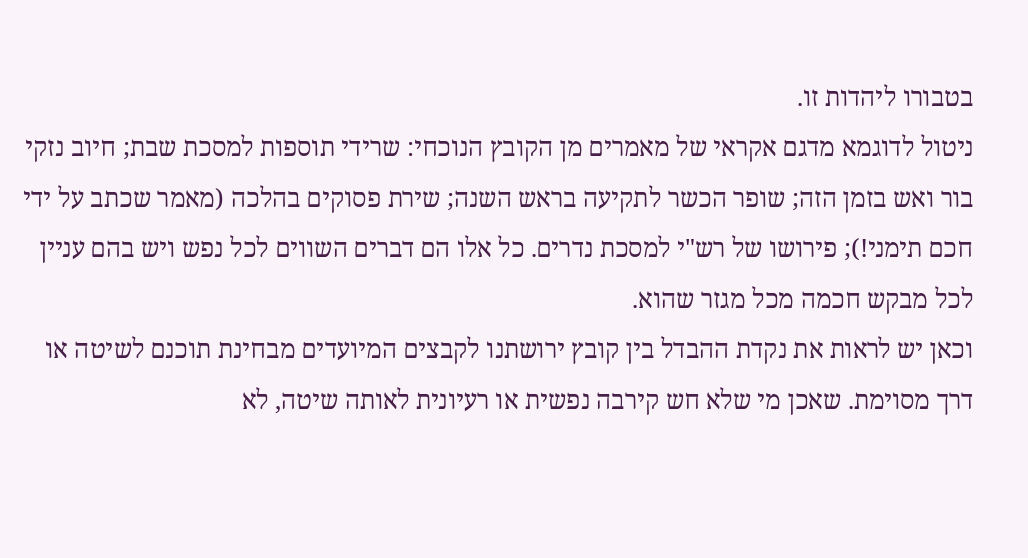בטבורו ליהדות זו.
ניטול לדוגמא מדגם אקראי של מאמרים מן הקובץ הנוכחי: שרידי תוספות למסכת שבת; חיוב נזקי בור ואש בזמן הזה; שופר הכשר לתקיעה בראש השנה; שירת פסוקים בהלכה (מאמר שכתב על ידי חכם תימני!); פירושו של רש"י למסכת נדרים. כל אלו הם דברים השווים לכל נפש ויש בהם עניין לכל מבקש חכמה מכל מגזר שהוא.
וכאן יש לראות את נקדת ההבדל בין קובץ ירושתנו לקבצים המיועדים מבחינת תוכנם לשיטה או דרך מסוימת. שאכן מי שלא חש קירבה נפשית או רעיונית לאותה שיטה, לא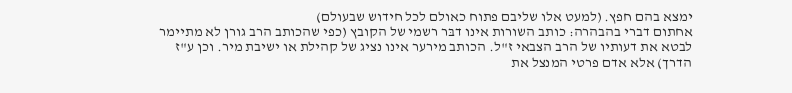ימצא בהם חפץ. (למעט אלו שליבם פתוח כאולם לכל חידוש שבעולם)
אחתום דברי בהבהרה: כותב השורות אינו דבּר רשמי של הקובץ (כפי שהכותב הרב גורן לא מתיימר לבטא את דעותיו של הרב הצבאי ז"ל. הכותב מירער אינו נציג של קהילת או ישיבת מיר. וכן ע"ז הדרך) אלא אדם פרטי המנצל את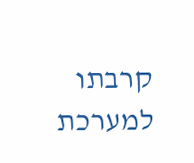קרבתו למערכת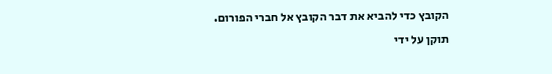הקובץ כדי להביא את דבר הקובץ אל חברי הפורום.
תוקן על ידי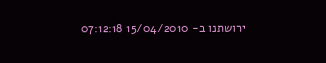ירושתנו ב- 15/04/2010 07:12:18